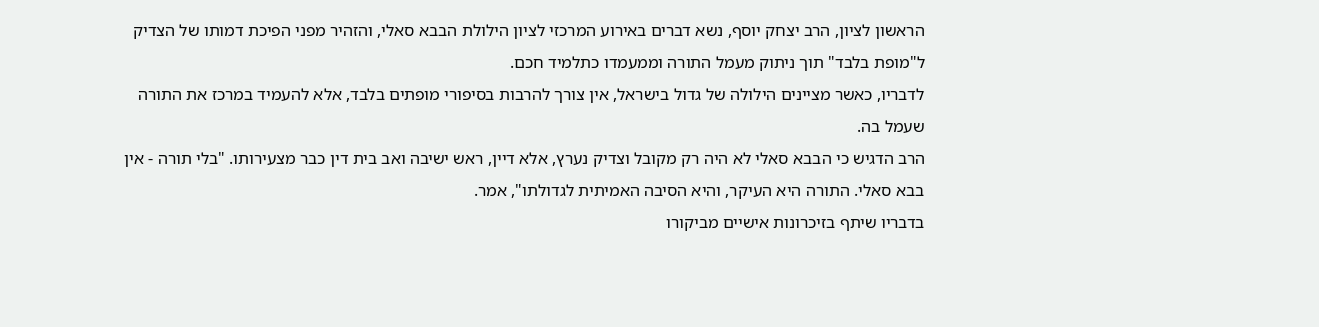הראשון לציון, הרב יצחק יוסף, נשא דברים באירוע המרכזי לציון הילולת הבבא סאלי, והזהיר מפני הפיכת דמותו של הצדיק ל"מופת בלבד" תוך ניתוק מעמל התורה וממעמדו כתלמיד חכם.
לדבריו, כאשר מציינים הילולה של גדול בישראל, אין צורך להרבות בסיפורי מופתים בלבד, אלא להעמיד במרכז את התורה שעמל בה.
הרב הדגיש כי הבבא סאלי לא היה רק מקובל וצדיק נערץ, אלא דיין, ראש ישיבה ואב בית דין כבר מצעירותו. "בלי תורה - אין בבא סאלי. התורה היא העיקר, והיא הסיבה האמיתית לגדולתו", אמר.
בדבריו שיתף בזיכרונות אישיים מביקורו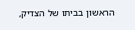הראשון בביתו של הצדיק,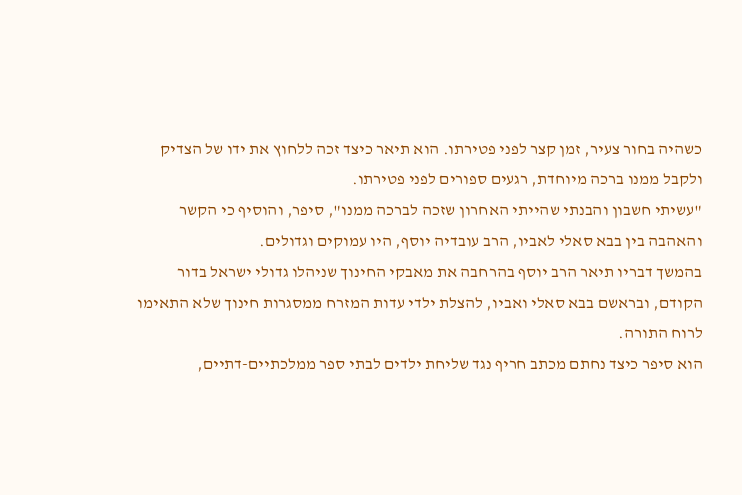כשהיה בחור צעיר, זמן קצר לפני פטירתו. הוא תיאר כיצד זכה ללחוץ את ידו של הצדיק ולקבל ממנו ברכה מיוחדת, רגעים ספורים לפני פטירתו.
"עשיתי חשבון והבנתי שהייתי האחרון שזכה לברכה ממנו", סיפר, והוסיף כי הקשר והאהבה בין בבא סאלי לאביו, הרב עובדיה יוסף, היו עמוקים וגדולים.
בהמשך דבריו תיאר הרב יוסף בהרחבה את מאבקי החינוך שניהלו גדולי ישראל בדור הקודם, ובראשם בבא סאלי ואביו, להצלת ילדי עדות המזרח ממסגרות חינוך שלא התאימו לרוח התורה.
הוא סיפר כיצד נחתם מכתב חריף נגד שליחת ילדים לבתי ספר ממלכתיים-דתיים,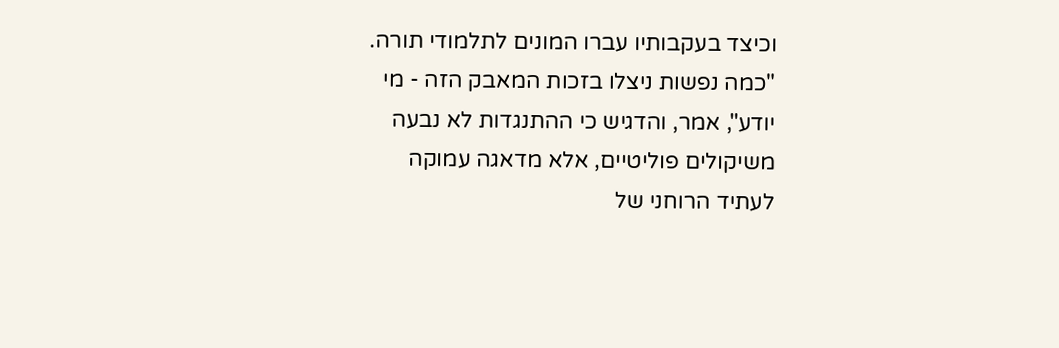וכיצד בעקבותיו עברו המונים לתלמודי תורה. "כמה נפשות ניצלו בזכות המאבק הזה - מי יודע", אמר, והדגיש כי ההתנגדות לא נבעה משיקולים פוליטיים, אלא מדאגה עמוקה לעתיד הרוחני של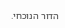הדור הנוכחי.